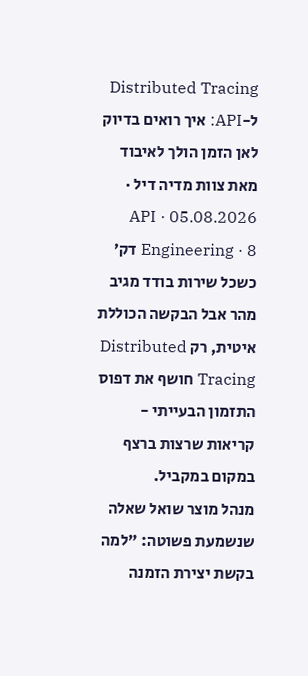Distributed Tracing ל-API: איך רואים בדיוק לאן הזמן הולך לאיבוד
מאת צוות מדיה דיל · 05.08.2026 · API Engineering · 8 דק׳
כשכל שירות בודד מגיב מהר אבל הבקשה הכוללת איטית, רק Distributed Tracing חושף את דפוס התזמון הבעייתי - קריאות שרצות ברצף במקום במקביל.
מנהל מוצר שואל שאלה שנשמעת פשוטה: "למה בקשת יצירת הזמנה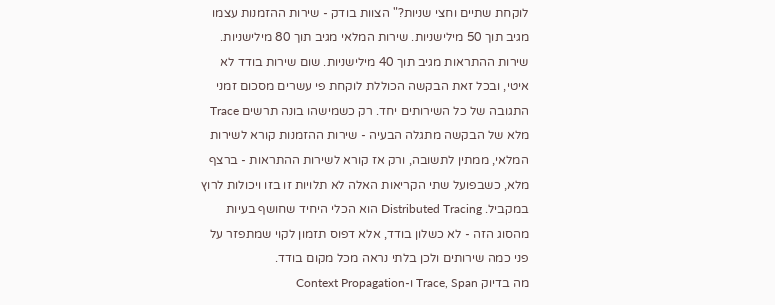לוקחת שתיים וחצי שניות?" הצוות בודק - שירות ההזמנות עצמו מגיב תוך 50 מילישניות. שירות המלאי מגיב תוך 80 מילישניות. שירות ההתראות מגיב תוך 40 מילישניות. שום שירות בודד לא איטי, ובכל זאת הבקשה הכוללת לוקחת פי עשרים מסכום זמני התגובה של כל השירותים יחד. רק כשמישהו בונה תרשים Trace מלא של הבקשה מתגלה הבעיה - שירות ההזמנות קורא לשירות המלאי, ממתין לתשובה, ורק אז קורא לשירות ההתראות - ברצף מלא, כשבפועל שתי הקריאות האלה לא תלויות זו בזו ויכולות לרוץ במקביל. Distributed Tracing הוא הכלי היחיד שחושף בעיות מהסוג הזה - לא כשלון בודד, אלא דפוס תזמון לקוי שמתפזר על פני כמה שירותים ולכן בלתי נראה מכל מקום בודד.
מה בדיוק Trace, Span ו-Context Propagation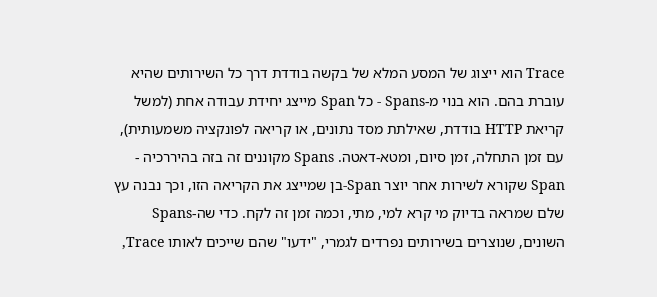Trace הוא ייצוג של המסע המלא של בקשה בודדת דרך כל השירותים שהיא עוברת בהם. הוא בנוי מ-Spans - כל Span מייצג יחידת עבודה אחת (למשל קריאת HTTP בודדת, שאילתת מסד נתונים, או קריאה לפונקציה משמעותית), עם זמן התחלה, זמן סיום, ומטא-דאטה. Spans מקוננים זה בזה בהיררכיה - Span שקורא לשירות אחר יוצר Span-בן שמייצג את הקריאה הזו, וכך נבנה עץ שלם שמראה בדיוק מי קרא למי, מתי, וכמה זמן זה לקח. כדי שה-Spans השונים, שנוצרים בשירותים נפרדים לגמרי, "ידעו" שהם שייכים לאותו Trace,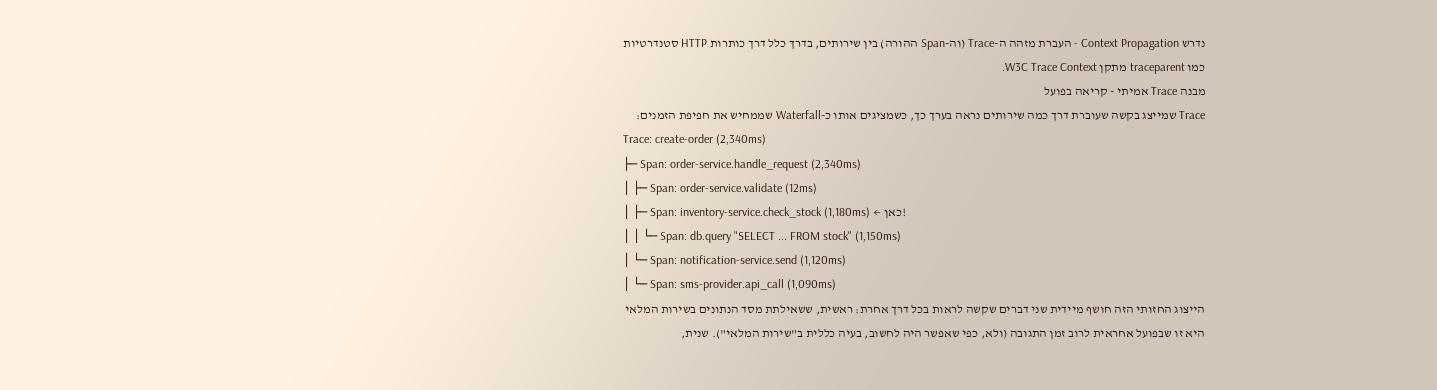נדרש Context Propagation - העברת מזהה ה-Trace (וה-Span ההורה) בין שירותים, בדרך כלל דרך כותרות HTTP סטנדרטיות כמו traceparent מתקן W3C Trace Context.
מבנה Trace אמיתי - קריאה בפועל
Trace שמייצג בקשה שעוברת דרך כמה שירותים נראה בערך כך, כשמציגים אותו כ-Waterfall שממחיש את חפיפת הזמנים:
Trace: create-order (2,340ms)
├─ Span: order-service.handle_request (2,340ms)
│ ├─ Span: order-service.validate (12ms)
│ ├─ Span: inventory-service.check_stock (1,180ms) ← כאן!
│ │ └─ Span: db.query "SELECT ... FROM stock" (1,150ms)
│ └─ Span: notification-service.send (1,120ms)
│ └─ Span: sms-provider.api_call (1,090ms)
הייצוג החזותי הזה חושף מיידית שני דברים שקשה לראות בכל דרך אחרת: ראשית, ששאילתת מסד הנתונים בשירות המלאי היא זו שבפועל אחראית לרוב זמן התגובה (ולא, כפי שאפשר היה לחשוב, בעיה כללית ב"שירות המלאי"). שנית,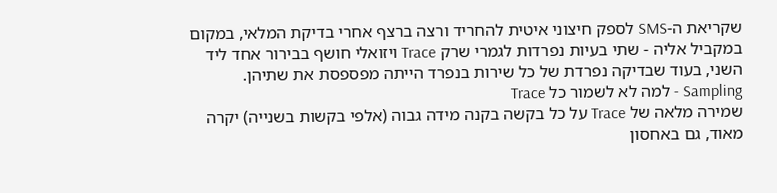שקריאת ה-SMS לספק חיצוני איטית להחריד ורצה ברצף אחרי בדיקת המלאי, במקום במקביל אליה - שתי בעיות נפרדות לגמרי שרק Trace ויזואלי חושף בבירור אחד ליד השני, בעוד שבדיקה נפרדת של כל שירות בנפרד הייתה מפספסת את שתיהן.
Sampling - למה לא לשמור כל Trace
שמירה מלאה של Trace על כל בקשה בקנה מידה גבוה (אלפי בקשות בשנייה) יקרה מאוד, גם באחסון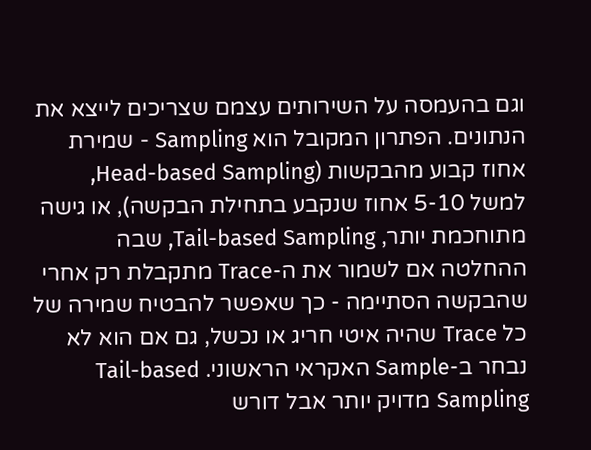וגם בהעמסה על השירותים עצמם שצריכים לייצא את הנתונים. הפתרון המקובל הוא Sampling - שמירת אחוז קבוע מהבקשות (Head-based Sampling, למשל 5-10 אחוז שנקבע בתחילת הבקשה), או גישה מתוחכמת יותר, Tail-based Sampling, שבה ההחלטה אם לשמור את ה-Trace מתקבלת רק אחרי שהבקשה הסתיימה - כך שאפשר להבטיח שמירה של כל Trace שהיה איטי חריג או נכשל, גם אם הוא לא נבחר ב-Sample האקראי הראשוני. Tail-based Sampling מדויק יותר אבל דורש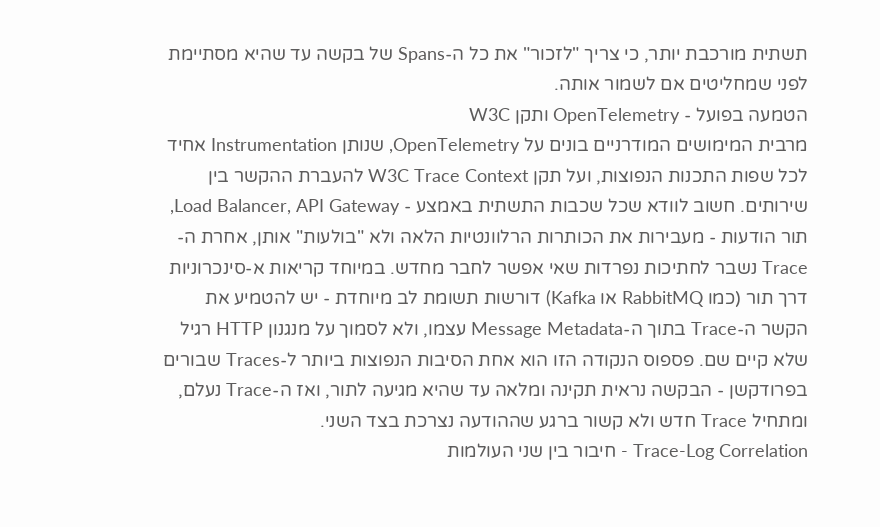תשתית מורכבת יותר, כי צריך "לזכור" את כל ה-Spans של בקשה עד שהיא מסתיימת לפני שמחליטים אם לשמור אותה.
הטמעה בפועל - OpenTelemetry ותקן W3C
מרבית המימושים המודרניים בונים על OpenTelemetry, שנותן Instrumentation אחיד לכל שפות התכנות הנפוצות, ועל תקן W3C Trace Context להעברת ההקשר בין שירותים. חשוב לוודא שכל שכבות התשתית באמצע - Load Balancer, API Gateway, תור הודעות - מעבירות את הכותרות הרלוונטיות הלאה ולא "בולעות" אותן, אחרת ה-Trace נשבר לחתיכות נפרדות שאי אפשר לחבר מחדש. במיוחד קריאות א-סינכרוניות דרך תור (כמו RabbitMQ או Kafka) דורשות תשומת לב מיוחדת - יש להטמיע את הקשר ה-Trace בתוך ה-Message Metadata עצמו, ולא לסמוך על מנגנון HTTP רגיל שלא קיים שם. פספוס הנקודה הזו הוא אחת הסיבות הנפוצות ביותר ל-Traces שבורים בפרודקשן - הבקשה נראית תקינה ומלאה עד שהיא מגיעה לתור, ואז ה-Trace נעלם, ומתחיל Trace חדש ולא קשור ברגע שההודעה נצרכת בצד השני.
Trace-Log Correlation - חיבור בין שני העולמות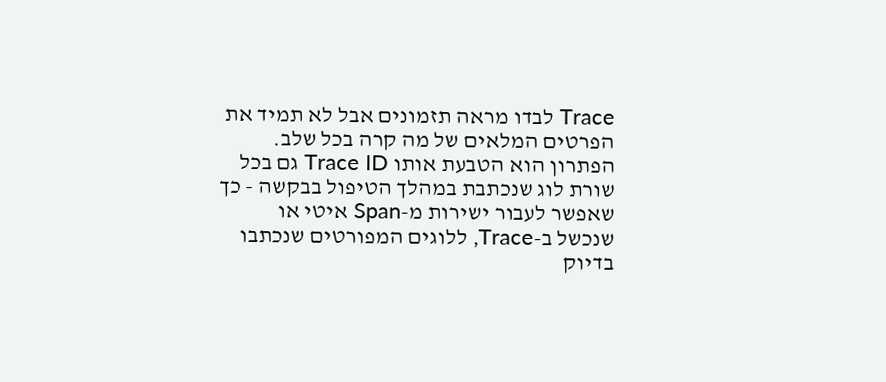Trace לבדו מראה תזמונים אבל לא תמיד את הפרטים המלאים של מה קרה בכל שלב. הפתרון הוא הטבעת אותו Trace ID גם בכל שורת לוג שנכתבת במהלך הטיפול בבקשה - כך שאפשר לעבור ישירות מ-Span איטי או שנכשל ב-Trace, ללוגים המפורטים שנכתבו בדיוק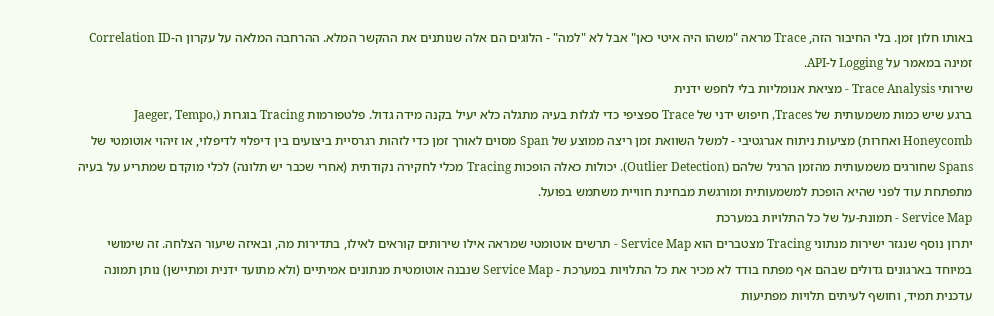באותו חלון זמן. בלי החיבור הזה, Trace מראה "משהו היה איטי כאן" אבל לא "למה" - הלוגים הם אלה שנותנים את ההקשר המלא. ההרחבה המלאה על עקרון ה-Correlation ID זמינה במאמר על Logging ל-API.
שירותי Trace Analysis - מציאת אנומליות בלי לחפש ידנית
ברגע שיש כמות משמעותית של Traces, חיפוש ידני של Trace ספציפי כדי לגלות בעיה מתגלה כלא יעיל בקנה מידה גדול. פלטפורמות Tracing בוגרות (Jaeger, Tempo, Honeycomb ואחרות) מציעות ניתוח אגרגטיבי - למשל השוואת זמן ריצה ממוצע של Span מסוים לאורך זמן כדי לזהות רגרסיית ביצועים בין דיפלוי לדיפלוי, או זיהוי אוטומטי של Spans שחורגים משמעותית מהזמן הרגיל שלהם (Outlier Detection). יכולות כאלה הופכות Tracing מכלי לחקירה נקודתית (אחרי שכבר יש תלונה) לכלי מוקדם שמתריע על בעיה מתפתחת עוד לפני שהיא הופכת למשמעותית ומורגשת מבחינת חוויית משתמש בפועל.
Service Map - תמונת-על של כל התלויות במערכת
יתרון נוסף שנגזר ישירות מנתוני Tracing מצטברים הוא Service Map - תרשים אוטומטי שמראה אילו שירותים קוראים לאילו, בתדירות מה, ובאיזה שיעור הצלחה. זה שימושי במיוחד בארגונים גדולים שבהם אף מפתח בודד לא מכיר את כל התלויות במערכת - Service Map שנבנה אוטומטית מנתונים אמיתיים (ולא מתועד ידנית ומתיישן) נותן תמונה עדכנית תמיד, וחושף לעיתים תלויות מפתיעות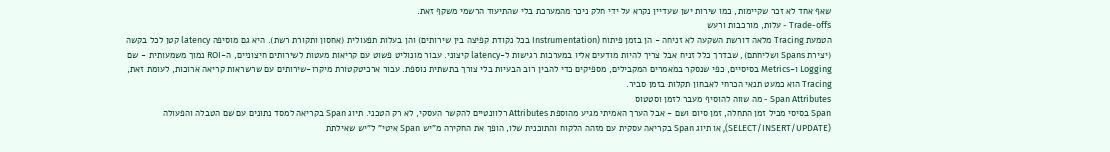שאף אחד לא זכר שקיימות, כמו שירות ישן שעדיין נקרא על ידי חלק ניכר מהמערכת בלי שהתיעוד הרשמי משקף זאת.
Trade-offs - עלות, מורכבות ורעש
הטמעת Tracing מלאה דורשת השקעה לא זניחה - הן בזמן פיתוח (Instrumentation בכל נקודת קפיצה בין שירותים) והן בעלות תפעולית (אחסון ותקורת רשת). היא גם מוסיפה latency קטן לכל בקשה (יצירת Spans ושליחתם), שבדרך כלל זניח אבל צריך להיות מודעים אליו במערכות רגישות ל-latency קיצוני. עבור מונוליט פשוט עם קריאות מעטות לשירותים חיצוניים, ה-ROI נמוך משמעותית - שם Logging ו-Metrics בסיסיים, כפי שנסקר במאמרים המקבילים, מספיקים כדי להבין רוב הבעיות בלי צורך בתשתית נוספת. עבור ארכיטקטורת מיקרו-שירותים עם שרשראות קריאה ארוכות, לעומת זאת, Tracing הוא כמעט תנאי הכרחי לאבחון תקלות בזמן סביר.
Span Attributes - מה שווה להוסיף מעבר לזמן וסטטוס
Span בסיסי מכיל זמן התחלה, זמן סיום ושם - אבל הערך האמיתי מגיע מהוספת Attributes רלוונטיים להקשר העסקי, לא רק הטכני. תיוג Span בקריאה למסד נתונים עם שם הטבלה והפעולה (SELECT/INSERT/UPDATE), או תיוג Span בקריאה עסקית עם מזהה הלקוח והתוכנית שלו, הופך את החקירה מ"יש Span איטי" ל"יש שאילתת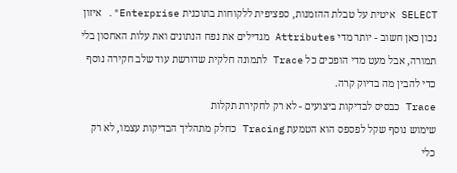SELECT איטית על טבלת ההזמנות, ספציפית ללקוחות בתוכנית Enterprise". איזון נכון כאן חשוב - יותר מדי Attributes מגדילים את נפח הנתונים ואת עלות האחסון בלי תמורה, אבל מעט מדי הופכים כל Trace לתמונה חלקית שדורשת עוד שלב חקירה נוסף כדי להבין מה בדיוק קרה.
Trace כבסיס לבדיקות ביצועים - לא רק לחקירת תקלות
שימוש נוסף שקל לפספס הוא הטמעת Tracing כחלק מתהליך הבדיקות עצמו, לא רק כלי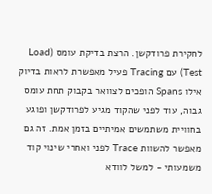לחקירת פרודקשן. הרצת בדיקת עומס (Load Test) עם Tracing פעיל מאפשרת לראות בדיוק אילו Spans הופכים לצוואר בקבוק תחת עומס גבוה, עוד לפני שהקוד מגיע לפרודקשן ופוגע בחוויית משתמשים אמיתיים בזמן אמת. זה גם מאפשר להשוות Trace לפני ואחרי שינוי קוד משמעותי - למשל לוודא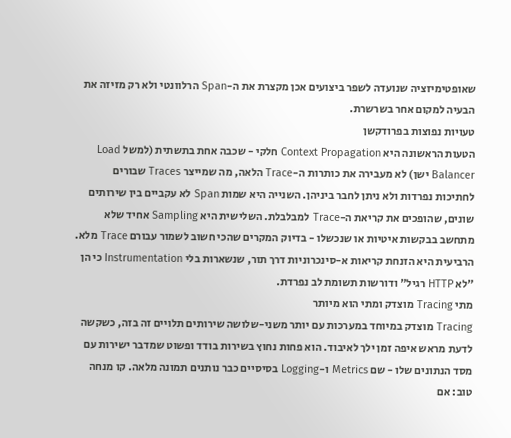שאופטימיזציה שנועדה לשפר ביצועים אכן מקצרת את ה-Span הרלוונטי ולא רק מזיזה את הבעיה למקום אחר בשרשרת.
טעויות נפוצות בפרודקשן
הטעות הראשונה היא Context Propagation חלקי - שכבה אחת בתשתית (למשל Load Balancer ישן) לא מעבירה את כותרות ה-Trace הלאה, מה שמייצר Traces שבורים לחתיכות נפרדות ולא ניתן לחבר ביניהן. השנייה היא שמות Span לא עקביים בין שירותים שונים, שהופכים את קריאת ה-Trace למבלבלת. השלישית היא Sampling אחיד שלא מתחשב בבקשות איטיות או שנכשלו - בדיוק המקרים שהכי חשוב לשמור עבורם Trace מלא. הרביעית היא הזנחת קריאות א-סינכרוניות דרך תור, שנשארות בלי Instrumentation כי הן "לא HTTP רגיל" ודורשות תשומת לב נפרדת.
מתי Tracing מוצדק ומתי הוא מיותר
Tracing מוצדק במיוחד במערכות עם יותר משני-שלושה שירותים תלויים זה בזה, כשקשה לדעת מראש איפה זמן ילך לאיבוד. הוא פחות נחוץ בשירות בודד ופשוט שמדבר ישירות עם מסד הנתונים שלו - שם Metrics ו-Logging בסיסיים כבר נותנים תמונה מלאה. קו מנחה טוב: אם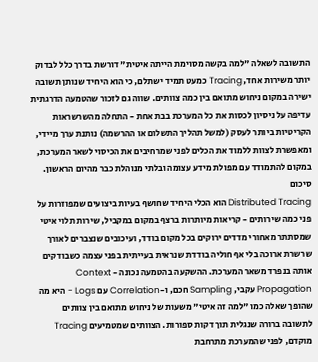התשובה לשאלה "למה בקשה מסוימת הייתה איטית" דורשת בדרך כלל לבדוק יותר משירות אחד, Tracing כמעט תמיד ישתלם, כי הוא היחיד שנותן תשובה ישירה במקום ניחוש מתואם בין כמה צוותים. שווה גם לזכור שהטמעה הדרגתית עדיפה על ניסיון לכסות את כל המערכת בבת אחת - התחלה מהשרשראות הקריטיות ביותר לעסק (למשל תהליך התשלום או ההרשמה) נותנת ערך מיידי, ומאפשרת לצוות ללמוד את הכלים לפני שמרחיבים את הכיסוי לשאר המערכת, במקום להתמודד עם מפולת מידע עצומה ובלתי מנוהלת כבר מהיום הראשון.
סיכום
Distributed Tracing הוא הכלי היחיד שחושף בעיות ביצועים שמפוזרות על פני כמה שירותים - קריאות מיותרות ברצף במקום במקביל, שירות תלוי איטי שמסתתר מאחורי מדדים ירוקים בכל מקום בודד, ועיכובים שנצברים לאורך שרשרת ארוכה בלי אף חוליה בודדת שנראית בעייתית בפני עצמה כשבודקים אותה בנפרד משאר המערכת. ההשקעה בהטמעה נכונה - Context Propagation עקבי, Sampling חכם, ו-Correlation עם Logs - היא מה שהופך שאלה כמו "למה זה איטי" משעות של ניחוש מתואם בין צוותים לתשובה ברורה שנגלית תוך דקות ספורות. הצוותים שמטמיעים Tracing מוקדם, לפני שהמערכת מתרחבת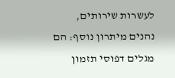לעשרות שירותים, נהנים מיתרון נוסף: הם מגלים דפוסי תזמון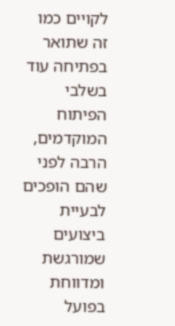לקויים כמו זה שתואר בפתיחה עוד בשלבי הפיתוח המוקדמים, הרבה לפני שהם הופכים לבעיית ביצועים שמורגשת ומדווחת בפועל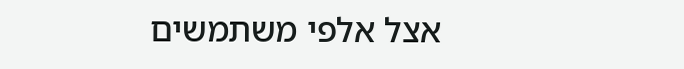אצל אלפי משתמשים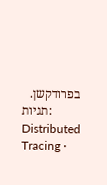בפרודקשן.
תגיות: Distributed Tracing ·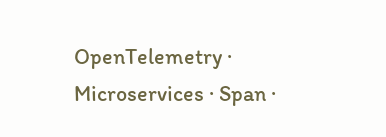OpenTelemetry · Microservices · Span ·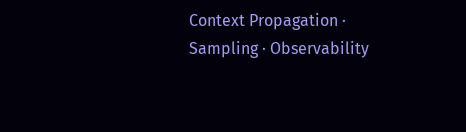Context Propagation · Sampling · Observability